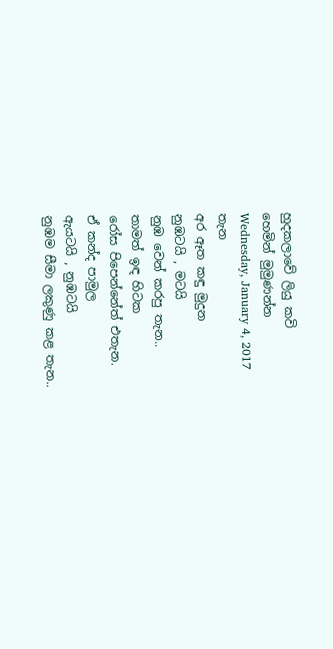හුදකලාවේ ලියු කවි
හෙමින් මුමුණන්න
Wednesday, January 4, 2017
තැන
අර ඈත කඳු මුදුන
නුඹටයි , මටයි
නුඹ වෙන් කරපු තැන..
තාමත් ඉඳ හිටක
රෝස පිපෙන්නේත් එතැන.
ඒ කන්ද පාමුල
ඇයටයි , නුඹටයි
නුඹම සීමා ලකුණු කළ තැන..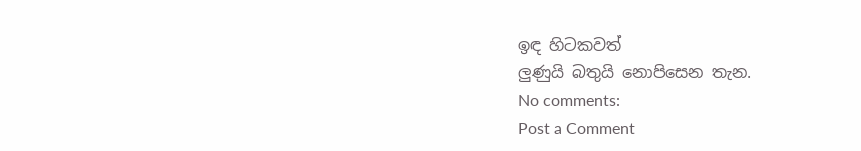ඉඳ හිටකවත්
ලුණුයි බතුයි නොපිසෙන තැන.
No comments:
Post a Comment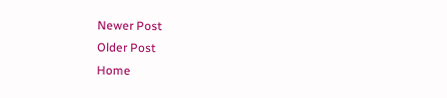Newer Post
Older Post
Home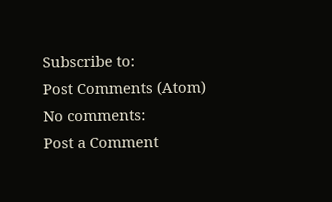Subscribe to:
Post Comments (Atom)
No comments:
Post a Comment